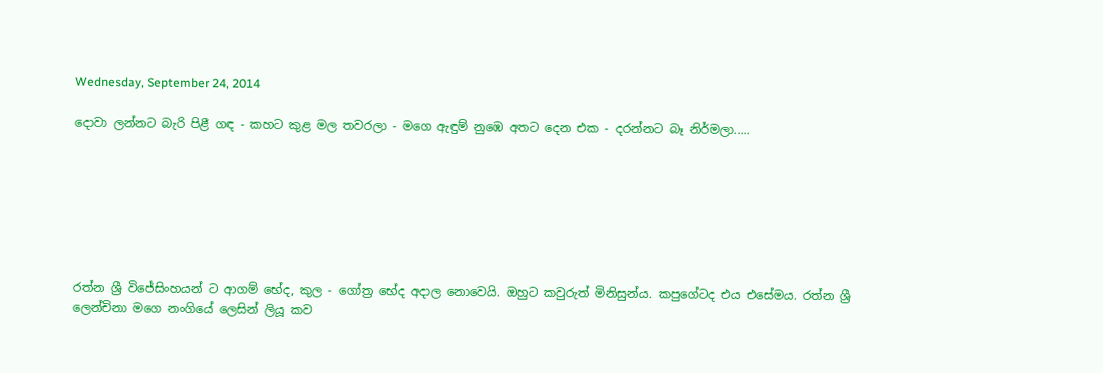Wednesday, September 24, 2014

දොවා ලන්නට බැරි පිළී ගඳ - කහට කුළ මල තවරලා - මගෙ ඇඳුම් නුඹෙ අතට දෙන එක - දරන්නට බෑ නිර්මලා.....







රත්න ශ්‍රී විජේසිංහයන් ට ආගම් භේද, කුල - ගෝත්‍ර භේද අදාල නොවෙයි. ඔහුට කවුරුත් මිනිසුන්ය. කපුගේටද එය එසේමය. රත්න ශ්‍රී ලෙන්චිනා මගෙ නංගියේ ලෙසින් ලියූ කව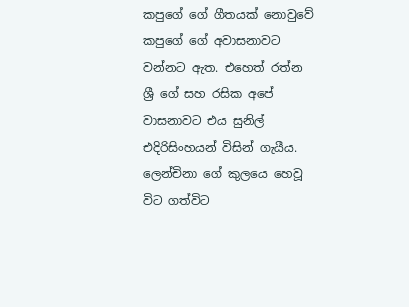කපුගේ ගේ ගීතයක් නොවුවේ කපුගේ ගේ අවාසනාවට වන්නට ඇත. එහෙත් රත්න ශ්‍රී ගේ සහ රසික අපේ වාසනාවට එය සුනිල් එදිරිසිංහයන් විසින් ගැයීය. ලෙන්චිනා ගේ කුලයෙ හෙවූ විට ගත්විට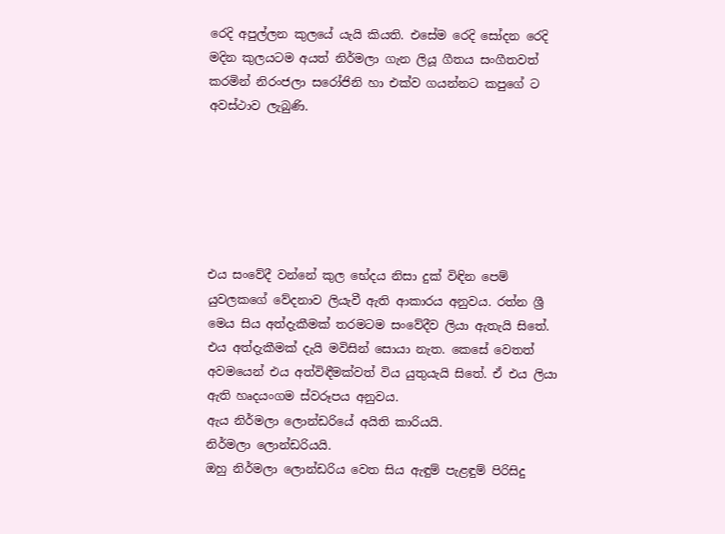රෙදි අපුල්ලන කුලයේ යැයි කියති. එසේම රෙදි සෝදන රෙදි මදින කුලයටම අයත් නිර්මලා ගැන ලියූ ගීතය සංගීතවත් කරමින් නිරංජලා සරෝජිනි හා එක්ව ගයන්නට කපුගේ ට අවස්ථාව ලැබුණි.






එය සංවේදී වන්නේ කුල භේදය නිසා දුක් විඳින පෙම් යුවලකගේ වේදනාව ලියැවී ඇති ආකාරය අනුවය. රත්න ශ්‍රී මෙය සිය අත්දැකීමක් තරමටම සංවේදීව ලියා ඇතැයි සිතේ. එය අත්දැකීමක් දැයි මවිසින් සොයා නැත. කෙසේ වෙතත් අවමයෙන් එය අත්විඳීමක්වත් විය යුතුයැයි සිතේ. ඒ එය ලියා ඇති හෘදයංගම ස්වරූපය අනුවය.
ඇය නිර්මලා ලොන්ඩරියේ අයිති කාරියයි.
නිර්මලා ලොන්ඩරියයි.
ඔහු නිර්මලා ලොන්ඩරිය වෙත සිය ඇඳුම් පැළඳුම් පිරිසිදු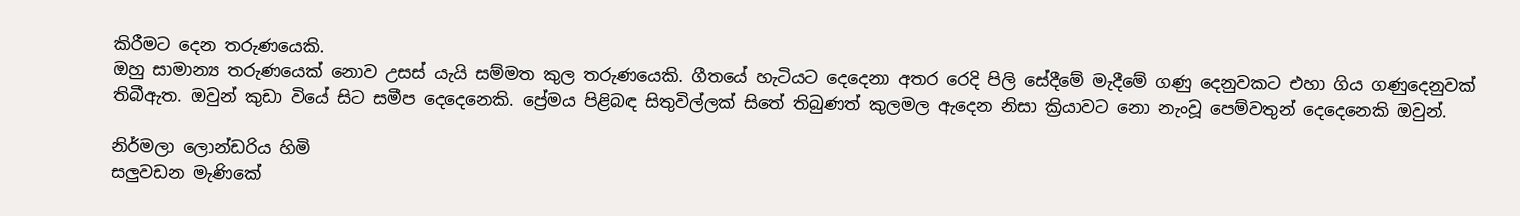කිරීමට දෙන තරුණයෙකි.
ඔහු සාමාන්‍ය තරුණයෙක් නොව උසස් යැයි සම්මත කුල තරුණයෙකි. ගීතයේ හැටියට දෙදෙනා අතර රෙදි පිලි සේදීමේ මැදීමේ ගණු දෙනුවකට එහා ගිය ගණුදෙනුවක් තිබීඇත. ඔවුන් කුඩා වියේ සිට සමීප දෙදෙනෙකි. ප්‍රේමය පිළිබඳ සිතුවිල්ලක් සිතේ තිබුණත් කුලමල ඇදෙන නිසා ක්‍රියාවට නො නැංවූ පෙම්වතුන් දෙදෙනෙකි ඔවුන්.

නිර්මලා ලොන්ඩරිය හිමි
සලුවඩන මැණිකේ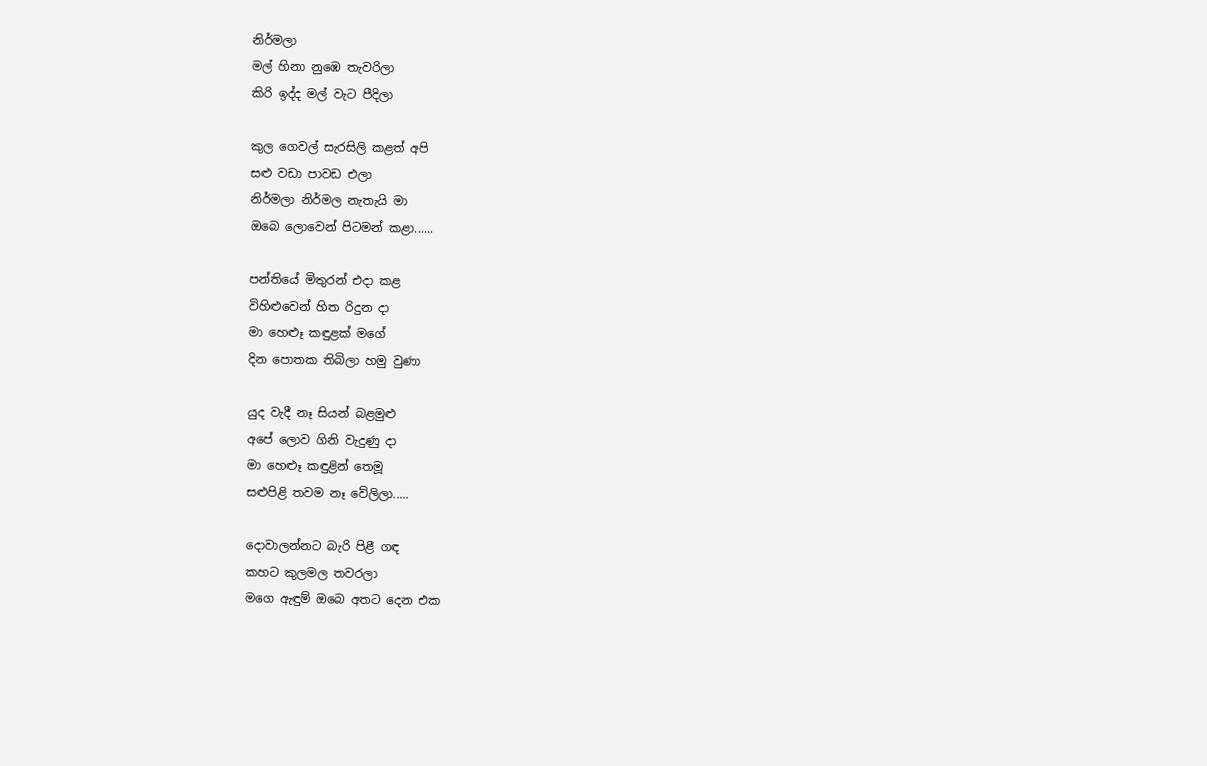නිර්මලා
මල් හිනා නුඹෙ තැවරිලා
කිරි ඉද්ද මල් වැට පීදිලා

කුල ගෙවල් සැරසිලි කළත් අපි
සළු වඩා පාවඩ එලා
නිර්මලා නිර්මල නැතැයි මා
ඔබෙ ලොවෙන් පිටමන් කළා......

පන්තියේ මිතුරන් එදා කළ
විහිළුවෙන් හිත රිදුන දා
මා හෙළූ කඳුළක් මගේ
දින පොතක තිබිලා හමු වුණා

යුද වැදී නෑ සියන් බළමුළු
අපේ ලොව ගිනි වැදුණු දා
මා හෙළූ කඳුළින් තෙමූ
සළුපිළි තවම නෑ වේලිලා.....

දොවාලන්නට බැරි පිළී ගඳ
කහට කුලමල තවරලා
මගෙ ඇඳුම් ඔබෙ අතට දෙන එක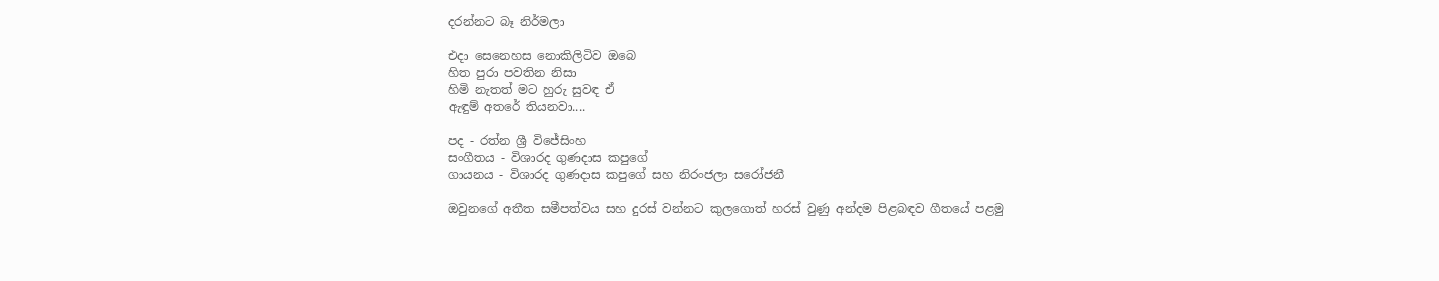දරන්නට බෑ නිර්මලා

එදා සෙනෙහස නොකිලිටිව ඔබෙ
හිත පුරා පවතින නිසා
හිමි නැතත් මට හුරු සුවඳ ඒ
ඇඳුම් අතරේ තියනවා....

පද - රත්න ශ්‍රී විජේසිංහ
සංගීතය - විශාරද ගුණදාස කපුගේ
ගායනය - විශාරද ගුණදාස කපුගේ සහ නිරංජලා සරෝජනී

ඔවුනගේ අතීත සමීපත්වය සහ දුරස් වන්නට කුලගොත් හරස් වුණු අන්දම පිළබඳව ගීතයේ පළමු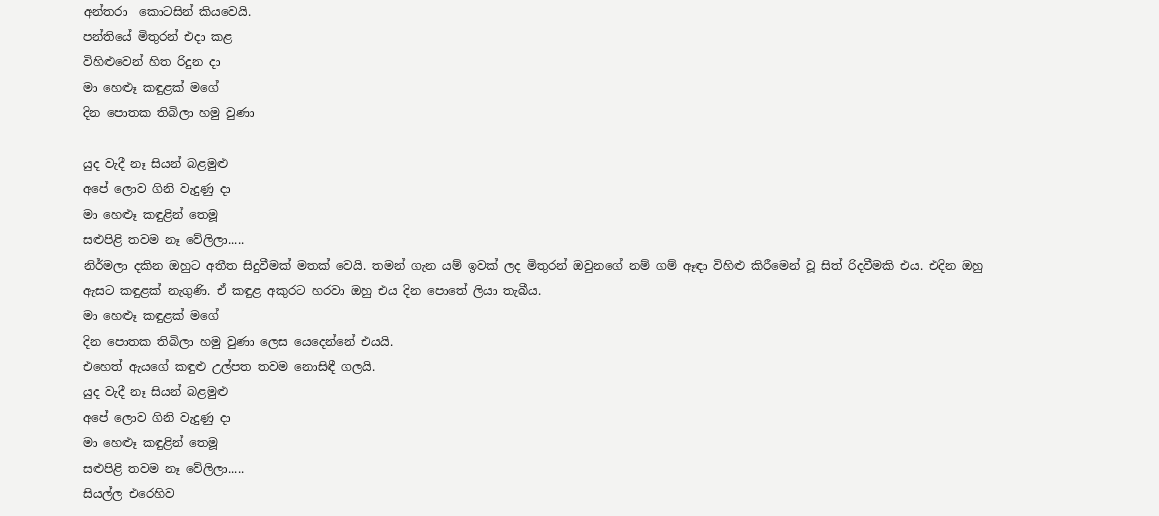අන්තරා  කොටසින් කියවෙයි.
පන්තියේ මිතුරන් එදා කළ
විහිළුවෙන් හිත රිදුන දා
මා හෙළූ කඳුළක් මගේ
දින පොතක තිබිලා හමු වුණා

යුද වැදී නෑ සියන් බළමුළු
අපේ ලොව ගිනි වැදුණු දා
මා හෙළූ කඳුළින් තෙමූ
සළුපිළි තවම නෑ වේලිලා.....
නිර්මලා දකින ඔහුට අතීත සිදුවීමක් මතක් වෙයි. තමන් ගැන යම් ඉවක් ලද මිතුරන් ඔවුනගේ නම් ගම් ඈඳා විහිළු කිරීමෙන් වූ සිත් රිදවීමකි එය. එදින ඔහු ඇසට කඳුළක් නැගුණි. ඒ කඳුළ අකුරට හරවා ඔහු එය දින පොතේ ලියා තැබීය.
මා හෙළූ කඳුළක් මගේ
දින පොතක තිබිලා හමු වුණා ලෙස යෙදෙන්නේ එයයි.
එහෙත් ඇයගේ කඳුළු උල්පත තවම නොසිඳී ගලයි.
යුද වැදී නෑ සියන් බළමුළු
අපේ ලොව ගිනි වැදුණු දා
මා හෙළූ කඳුළින් තෙමූ
සළුපිළි තවම නෑ වේලිලා.....
සියල්ල එරෙහිව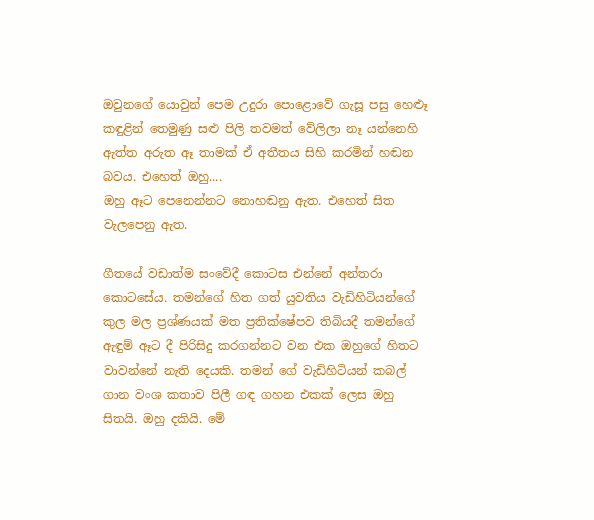ඔවුනගේ යොවුන් පෙම උදුරා පොළොවේ ගැසූ පසු හෙළූ කඳුළින් තෙමුණු සළු පිලි තවමත් වේලිලා නෑ යන්නෙහි ඇත්ත අරුත ඈ තාමක් ඒ අතීතය සිහි කරමින් හඬන බවය. එහෙත් ඔහු....
ඔහු ඈට පෙනෙන්නට නොහඬනු ඇත. එහෙත් සිත වැලපෙනු ඇත.

ගීතයේ වඩාත්ම සංවේදී කොටස එන්නේ අන්තරා කොටසේය. තමන්ගේ හිත ගත් යුවතිය වැඩිහිටියන්ගේ කුල මල ප්‍රශ්ණයක් මත ප්‍රතික්ෂේපව තිබියදී තමන්ගේ ඇඳුම් ඈට දී පිරිසිදු කරගන්නට වන එක ඔහුගේ හිතට වාවන්නේ නැති දෙයකි. තමන් ගේ වැඩිහිටියන් කබල් ගාන වංශ කතාව පිලී ගඳ ගහන එකක් ලෙස ඔහු සිතයි. ඔහු දකියි. මේ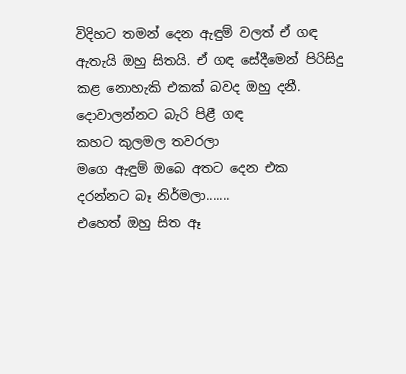විදිහට තමන් දෙන ඇඳුම් වලත් ඒ ගඳ ඇතැයි ඔහු සිතයි. ඒ ගඳ සේදීමෙන් පිරිසිදු කළ නොහැකි එකක් බවද ඔහු දනී.
දොවාලන්නට බැරි පිළී ගඳ
කහට කුලමල තවරලා
මගෙ ඇඳුම් ඔබෙ අතට දෙන එක
දරන්නට බෑ නිර්මලා.......
එහෙත් ඔහු සිත ඈ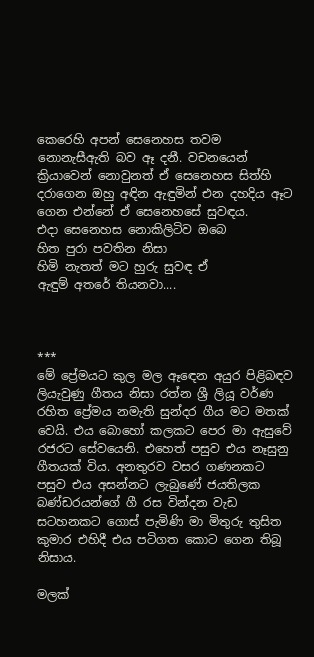කෙරෙහි අපන් සෙනෙහස තවම නොනැසීඇති බව ඈ දනී. වචනයෙන් ක්‍රියාවෙන් නොවුනත් ඒ සෙනෙහස සිත්හි දරාගෙන ඔහු අඳින ඇඳුමින් එන දහදිය ඈට ගෙන එන්නේ ඒ සෙනෙහසේ සුවඳය.
එදා සෙනෙහස නොකිලිටිව ඔබෙ
හිත පුරා පවතින නිසා
හිමි නැතත් මට හුරු සුවඳ ඒ
ඇඳුම් අතරේ තියනවා....



***
මේ ප්‍රේමයට කුල මල ඈඳෙන අයුර පිළිබඳව ලියැවුණු ගීතය නිසා රත්න ශ්‍රී ලියූ වර්ණ රහිත ප්‍රේමය නමැති සුන්දර ගීය මට මතක් වෙයි. එය බොහෝ කලකට පෙර මා ඇසුවේ රජරට සේවයෙනි. එහෙත් පසුව එය නෑසුනු ගීතයක් විය. අනතුරව වසර ගණනකට පසුව එය අසන්නට ලැබුණේ ජයතිලක බණ්ඩරයන්ගේ ගී රස වින්දන වැඩ සටහනකට ගොස් පැමිණි මා මිතුරු තුසිත කුමාර එහිදී එය පටිගත කොට ගෙන තිබූ නිසාය.

මලක්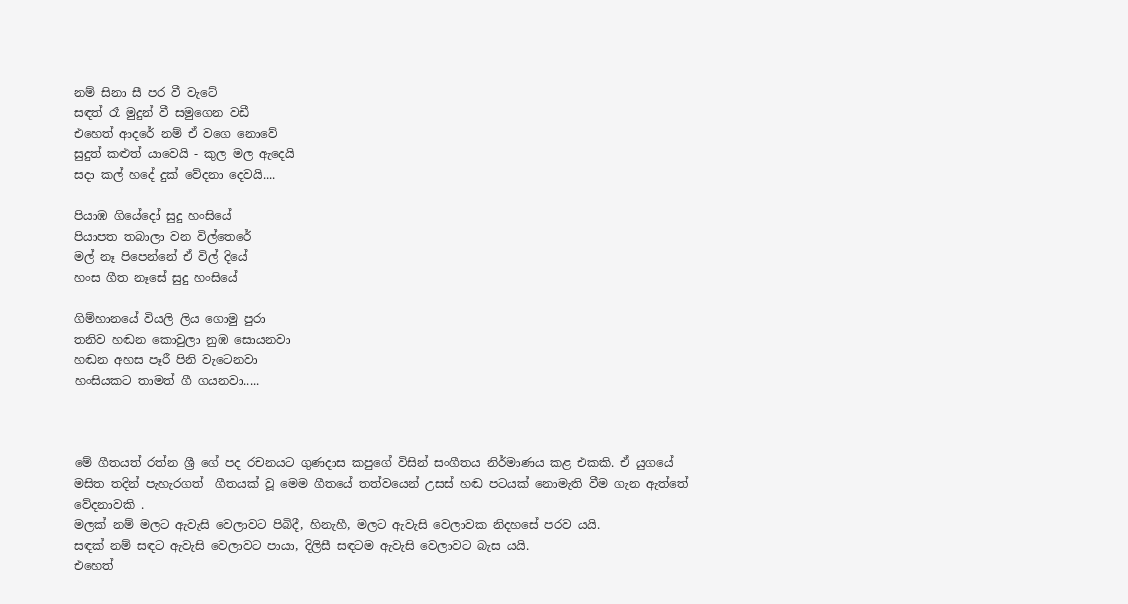නම් සිනා සී පර වී වැටේ
සඳත් රෑ මුදුන් වී සමුගෙන වඩී
එහෙත් ආදරේ නම් ඒ වගෙ නොවේ
සුදුත් කළුත් යාවෙයි - කුල මල ඇදෙයි
සදා කල් හදේ දුක් වේදනා දෙවයි....

පියාඹ ගියේදෝ සුදු හංසියේ
පියාපත තබාලා වන විල්තෙරේ
මල් නෑ පිපෙන්නේ ඒ විල් දියේ
හංස ගීත නෑසේ සුදු හංසියේ

ගිම්හානයේ වියලි ලිය ගොමු පුරා
තනිව හඬන කොවුලා නුඹ සොයනවා
හඬන අහස පෑරී පිනි වැටෙනවා
හංසියකට තාමත් ගී ගයනවා.....



මේ ගීතයත් රත්න ශ්‍රී ගේ පද රචනයට ගුණදාස කපුගේ විසින් සංගීතය නිර්මාණය කළ එකකි. ඒ යුගයේ මසිත තදින් පැහැරගත්  ගීතයක් වූ මෙම ගීතයේ තත්වයෙන් උසස් හඬ පටයක් නොමැති වීම ගැන ඇත්තේ වේදනාවකි .
මලක් නම් මලට ඇවැසි වෙලාවට පිබිදී, හිනැහී, මලට ඇවැසි වෙලාවක නිදහසේ පරව යයි.
සඳක් නම් සඳට ඇවැසි වෙලාවට පායා, දිලිසී සඳටම ඇවැසි වෙලාවට බැස යයි.
එහෙත්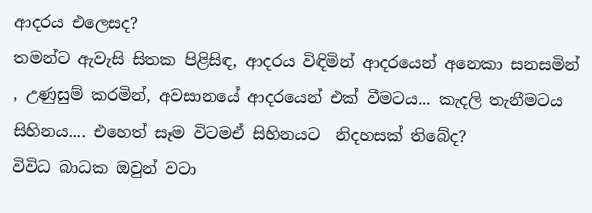ආදරය එලෙසද?
තමන්ට ඇවැසි සිතක පිළිසිඳ, ආදරය විඳිමින් ආදරයෙන් අනෙකා සනසමින් , උණුසුම් කරමින්, අවසානයේ ආදරයෙන් එක් වීමටය... කැදලි තැනීමටය සිහිනය.... එහෙත් සෑම විටමඒ සිහිනයට  නිදහසක් තිබේද?
විවිධ බාධක ඔවුන් වටා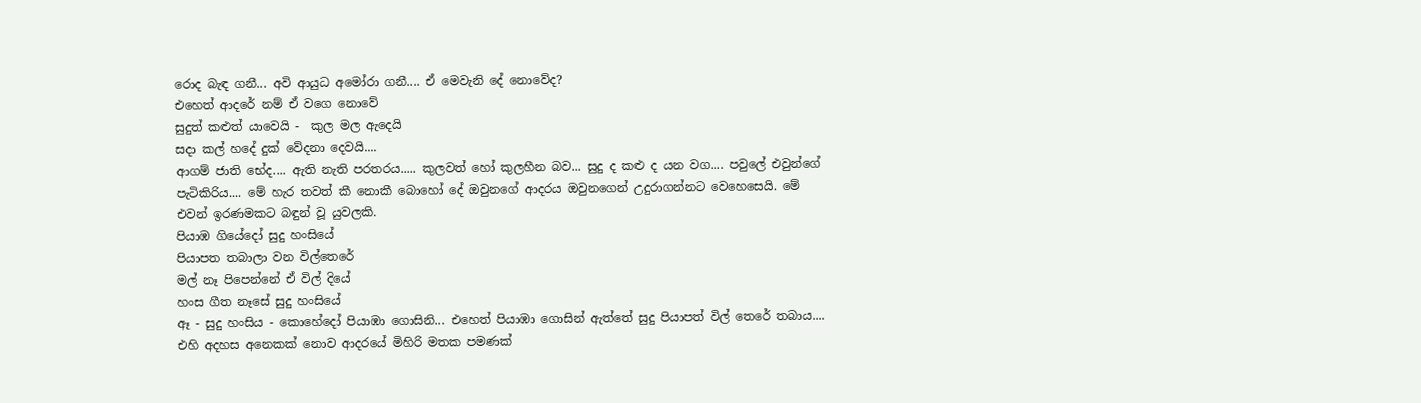රොද බැඳ ගනී... අවි ආයුධ අමෝරා ගනී.... ඒ මෙවැනි දේ නොවේද?
එහෙත් ආදරේ නම් ඒ වගෙ නොවේ
සුදුත් කළුත් යාවෙයි -  කුල මල ඇදෙයි
සදා කල් හදේ දුක් වේදනා දෙවයි....
ආගම් ජාති භේද.... ඇති නැති පරතරය..... කුලවත් හෝ කුලහීන බව... සුදු ද කළු ද යන වග.... පවුලේ එවුන්ගේ පැටිකිරිය.... මේ හැර තවත් කී නොකී බොහෝ දේ ඔවුනගේ ආදරය ඔවුනගෙන් උදුරාගන්නට වෙහෙසෙයි. මේ එවන් ඉරණමකට බඳුන් වූ යුවලකි.
පියාඹ ගියේදෝ සුදු හංසියේ
පියාපත තබාලා වන විල්තෙරේ
මල් නෑ පිපෙන්නේ ඒ විල් දියේ
හංස ගීත නෑසේ සුදු හංසියේ
ඈ - සුදු හංසිය - කොහේදෝ පියාඹා ගොසිනි... එහෙත් පියාඹා ගොසින් ඇත්තේ සුදු පියාපත් විල් තෙරේ තබාය.... එහි අදහස අනෙකක් නොව ආදරයේ මිහිරි මතක පමණක්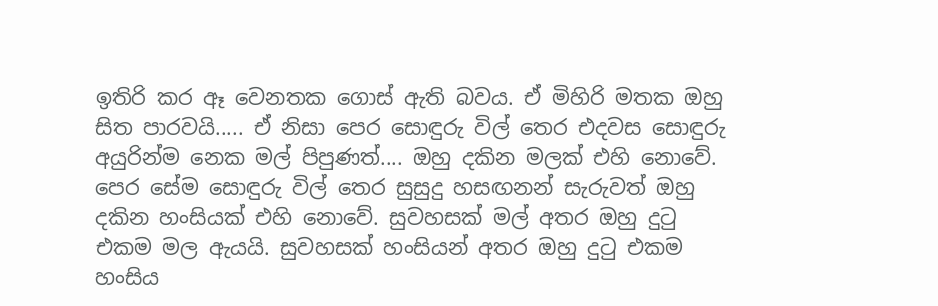ඉතිරි කර ඈ වෙනතක ගොස් ඇති බවය. ඒ මිහිරි මතක ඔහු සිත පාරවයි..... ඒ නිසා පෙර සොඳුරු විල් තෙර එදවස සොඳුරු අයුරින්ම නෙක මල් පිපුණත්.... ඔහු දකින මලක් එහි නොවේ. පෙර සේම සොඳුරු විල් තෙර සුසුදු හසඟනන් සැරුවත් ඔහු දකින හංසියක් එහි නොවේ. සුවහසක් මල් අතර ඔහු දුටු එකම මල ඇයයි. සුවහසක් හංසියන් අතර ඔහු දුටු එකම හංසිය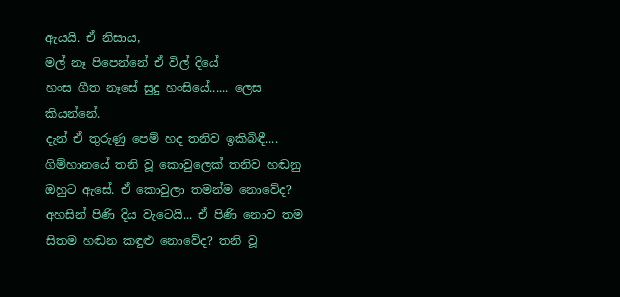ඇයයි. ඒ නිසාය,
මල් නෑ පිපෙන්නේ ඒ විල් දියේ
හංස ගීත නෑසේ සුදු හංසියේ...... ලෙස කියන්නේ.
දැන් ඒ තුරුණු පෙම් හද තනිව ඉකිබිඳී....
ගිම්හානයේ තනි වූ කොවුලෙක් තනිව හඬනු ඔහුට ඇසේ. ඒ කොවුලා තමන්ම නොවේද? අහසින් පිණි දිය වැටෙයි... ඒ පිණි නොව තම සිතම හඬන කඳුළු නොවේද? තනි වූ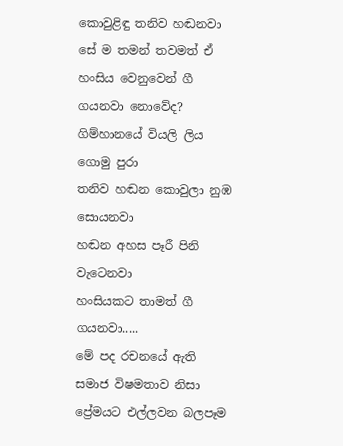කොවුළිඳු තනිව හඬනවා සේ ම තමන් තවමත් ඒ හංසිය වෙනුවෙන් ගී ගයනවා නොවේද?
ගිම්හානයේ වියලි ලිය ගොමු පුරා
තනිව හඬන කොවුලා නුඹ සොයනවා
හඬන අහස පෑරී පිනි වැටෙනවා
හංසියකට තාමත් ගී ගයනවා.....
මේ පද රචනයේ ඇති සමාජ විෂමතාව නිසා ප්‍රේමයට එල්ලවන බලපෑම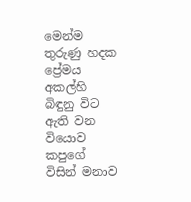මෙන්ම තුරුණු හදක ප්‍රේමය අකල්හි බිඳුනු විට ඇති වන වියොව කපුගේ විසින් මනාව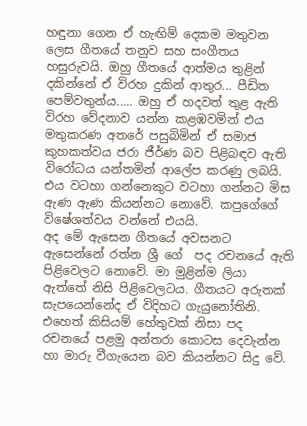හඳුනා ගෙන ඒ හැඟිම් දෙකම මතුවන ලෙස ගීතයේ තනුව සහ සංගීතය හසුරුවයි. ඔහු ගීතයේ ආත්මය තුළින් දකින්නේ ඒ විරහ දුකින් ආතුර... පීඩිත පෙම්වතුන්ය..... ඔහු ඒ හදවත් තුළ ඇති විරහ වේදනාව යන්න කළඹවමින් එය මතුකරණ අතරේ පසුබිමින් ඒ සමාජ කුහකත්වය ජරා ජීර්ණ බව පිළිබඳව ඇති විරෝධය යන්තමින් ආලේප කරණු ලබයි. එය වටහා ගන්නෙකුට වටහා ගන්නට මිස ඇණ ඇණ කියන්නට නොවේ. කපුගේගේ විෂේශත්වය වන්නේ එයයි.
අද මේ ඇසෙන ගීතයේ අවසනට ඇසෙන්නේ රත්න ශ්‍රී ගේ  පද රචනයේ ඇති පිළිවෙලට නොවේ. මා මුළින්ම ලියා ඇත්තේ නිසි පිළිවෙලටය. ගීතයට අරුතක් සැපයෙන්නේද ඒ විදිහට ගැයුනෝතිනි. එහෙත් කිසියම් හේතුවක් නිසා පද රචනයේ පළමු අන්තරා කොටස දෙවැන්න හා මාරු වීගැයෙන බව කියන්නට සිදු වේ.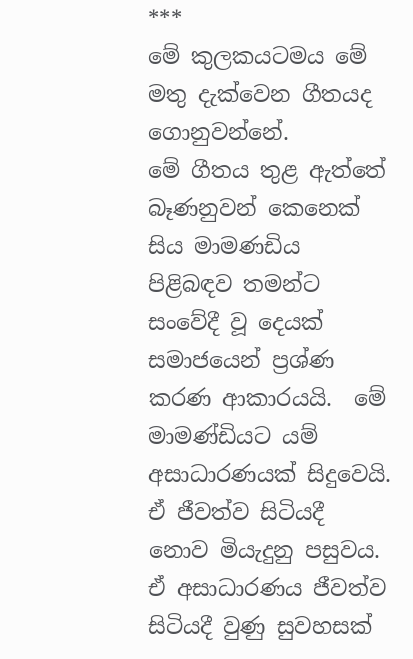***
මේ කුලකයටමය මේ මතු දැක්වෙන ගීතයද ගොනුවන්නේ.
මේ ගීතය තුළ ඇත්තේ බෑණනුවන් කෙනෙක් සිය මාමණඩිය පිළිබඳව තමන්ට සංවේදී වූ දෙයක් සමාජයෙන් ප්‍රශ්ණ කරණ ආකාරයයි.  මේ මාමණ්ඩියට යම් අසාධාරණයක් සිදුවෙයි. ඒ ජීවත්ව සිටියදී නොව මියැදුනු පසුවය. ඒ අසාධාරණය ජීවත්ව සිටියදී වුණු සුවහසක්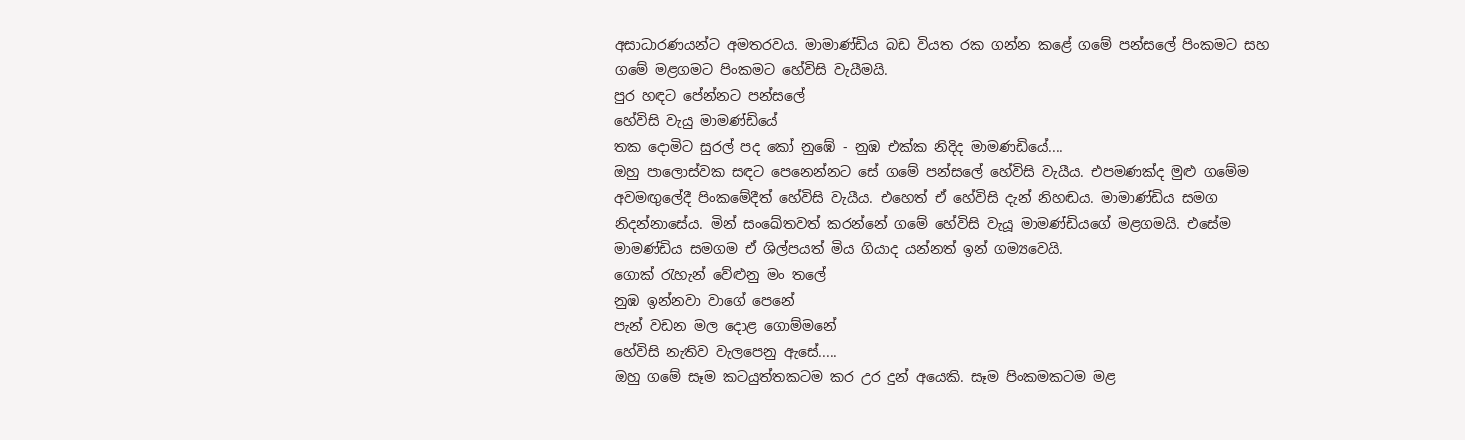අසාධාරණයන්ට අමතරවය. මාමාණ්ඩිය බඩ වියත රක ගන්න කළේ ගමේ පන්සලේ පිංකමට සහ ගමේ මළගමට පිංකමට හේවිසි වැයීමයි.
පුර හඳට පේන්නට පන්සලේ
හේවිසි වැයු මාමණ්ඩියේ
තක දොමිට සුරල් පද කෝ නුඹේ - නුඹ එක්ක නිදිද මාමණඩියේ....
ඔහු පාලොස්වක සඳට පෙනෙන්නට සේ ගමේ පන්සලේ හේවිසි වැයීය. එපමණක්ද මුළු ගමේම අවමඟුලේදී පිංකමේදීත් හේවිසි වැයීය. එහෙත් ඒ හේවිසි දැන් නිහඬය. මාමාණ්ඩිය සමග නිදන්නාසේය. මින් සංඛේතවත් කරන්නේ ගමේ හේවිසි වැයූ මාමණ්ඩියගේ මළගමයි. එසේම මාමණ්ඩිය සමගම ඒ ශිල්පයත් මිය ගියාද යන්නත් ඉන් ගම්‍යවෙයි.
ගොක් රැහැන් වේළුනු මං තලේ
නුඹ ඉන්නවා වාගේ පෙනේ
පැන් වඩන මල දොළ ගොම්මනේ
හේවිසි නැතිව වැලපෙනු ඇසේ.....
ඔහු ගමේ සෑම කටයුත්තකටම කර උර දුන් අයෙකි. සෑම පිංකමකටම මළ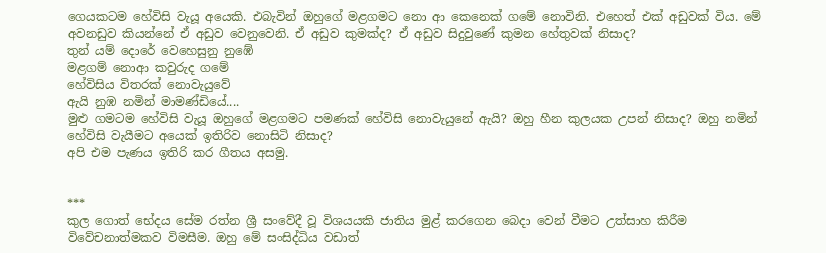ගෙයකටම හේවිසි වැයූ අයෙකි. එබැවින් ඔහුගේ මළගමට නො ආ කෙනෙක් ගමේ නොවිනි. එහෙත් එක් අඩුවක් විය. මේ අවනඩුව කියන්නේ ඒ අඩුව වෙනුවෙනි. ඒ අඩුව කුමක්ද? ඒ අඩුව සිදුවුණේ කුමන හේතුවක් නිසාද?
තුන් යම් දොරේ වෙහෙසුනු නුඹේ
මළගම් නොආ කවුරුද ගමේ
හේවිසිය විතරක් නොවැයුවේ
ඇයි නුඹ නමින් මාමණ්ඩියේ....
මුළු ගමටම හේවිසි වැයූ ඔහුගේ මළගමට පමණක් හේවිසි නොවැයුනේ ඇයි? ඔහු හීන කුලයක උපන් නිසාද? ඔහු නමින් හේවිසි වැයීමට අයෙක් ඉතිරිව නොසිටි නිසාද?
අපි එම පැණය ඉතිරි කර ගීතය අසමු.


***
කුල ගොත් භේදය සේම රත්න ශ්‍රී සංවේදී වූ විශයයකි ජාතිය මුළ් කරගෙන බෙදා වෙන් වීමට උත්සාහ කිරීම විවේචනාත්මකව විමසීම. ඔහු මේ සංසිද්ධිය වඩාත්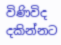විණිවිද දකින්නට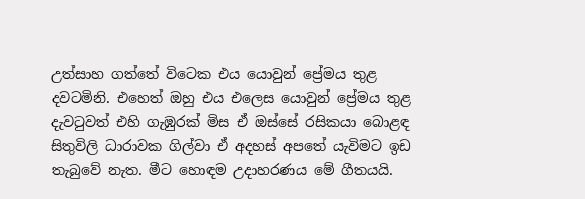උත්සාහ ගත්තේ විටෙක එය යොවුන් ප්‍රේමය තුළ දවටමිනි. එහෙත් ඔහු එය එලෙස යොවුන් ප්‍රේමය තුළ දැවටුවත් එහි ගැඹුරක් මිස ඒ ඔස්සේ රසිකයා බොළඳ සිතුවිලි ධාරාවක ගිල්වා ඒ අදහස් අපතේ යැවිමට ඉඩ තැබුවේ නැත. මීට හොඳම උදාහරණය මේ ගීතයයි.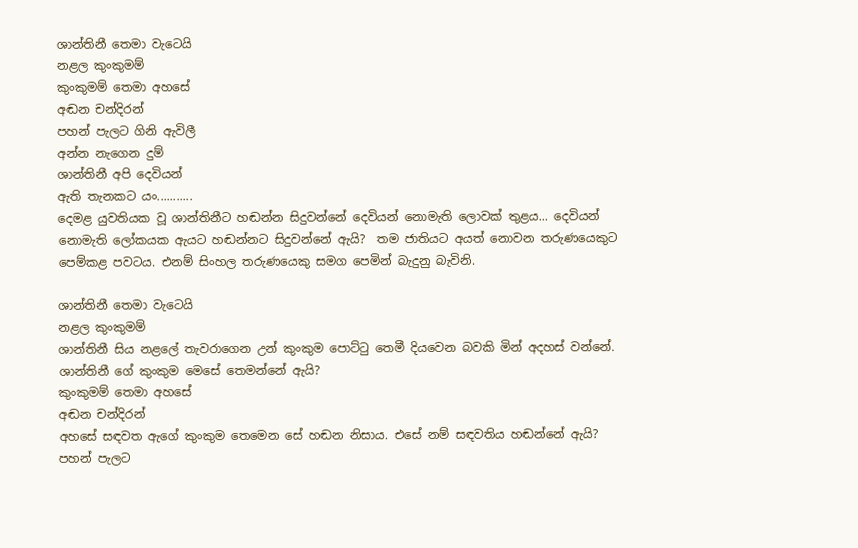ශාන්තිනී තෙමා වැටෙයි
නළල කුංකුමම්
කුංකුමම් තෙමා අහසේ
අඬන චන්දිරන්
පහන් පැලට ගිනි ඇවිලී
අන්න නැගෙන දුම්
ශාන්තිනී අපි දෙවියන්
ඇති තැනකට යං...........
දෙමළ යුවතියක වූ ශාන්තිනීට හඬන්න සිදුවන්නේ දෙවියන් නොමැති ලොවක් තුළය... දෙවියන් නොමැති ලෝකයක ඇයට හඬන්නට සිදුවන්නේ ඇයි?  තම ජාතියට අයත් නොවන තරුණයෙකුට පෙම්කළ පවටය. එනම් සිංහල තරුණයෙකු සමග පෙමින් බැදුනු බැවිනි.

ශාන්තිනී තෙමා වැටෙයි
නළල කුංකුමම්
ශාන්තිනී සිය නළලේ තැවරාගෙන උන් කුංකුම පොට්ටු තෙමී දියවෙන බවකි මින් අදහස් වන්නේ. ශාන්තිනී ගේ කුංකුම මෙසේ තෙමන්නේ ඇයි?
කුංකුමම් තෙමා අහසේ
අඬන චන්දිරන්
අහසේ සඳවත ඇගේ කුංකුම තෙමෙන සේ හඬන නිසාය. එසේ නම් සඳවතිය හඬන්නේ ඇයි?
පහන් පැලට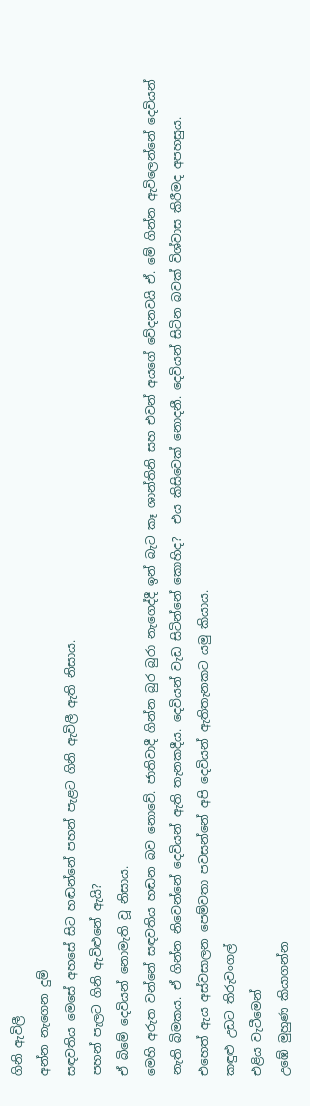ගිනි ඇවිලී
අන්න නැගෙන දුම්
සඳවතිය මෙසේ අහසේ සිට හඬන්නේ පහන් පැළට ගිනි ඇවිලී ඇති නිසාය.
පහන් පැලට ගිනි ඇවිළුනේ ඇයි?
ඒ බිමේ දෙවියන් නොමැති වූ නිසාය.
මෙහි අරුත වන්නේ සඳවතිය හඬන බව නොවේ. ජාතිවාදී ගින්න බුර බුරා නැගෙද්දී ඉන් බැට කෑ ශාන්තිනි සහ එවන් අයගේ වේදනවයි ඒ. මේ ගින්න ඇවිලෙන්නේ දෙවියන් නැති බිමකය. ඒ ගින්න නිවෙන්නේ දෙවියන් ඇති තැනකදීය. දෙවියන් වැඩ සිටින්නේ කොහිද?  එය කිසිවෙක් නොදනී. දෙවියන් සිටින බවක් විශ්වාස කිරීමද අපහසුය. එහෙත් ඇය අස්වසාලන පෙම්වතා පවසන්නේ අපි දෙවියන් ඇතිතැනකට යමු කියාය.
කඳුළු උඩට තිරුවංගල්
එළිය වැටීමෙන්
උඹේ මුහුණ කියාගන්න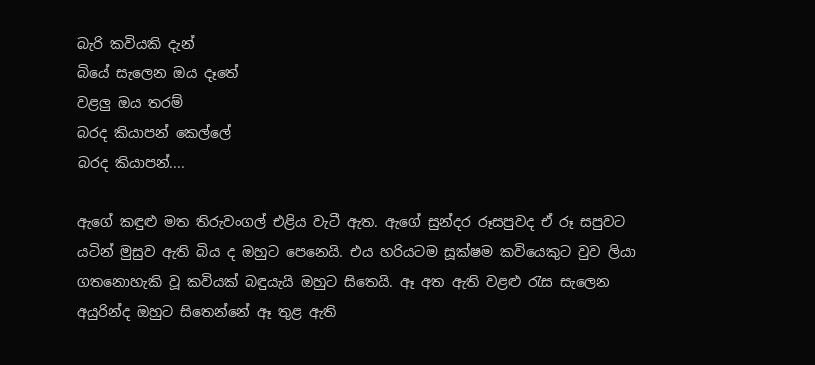බැරි කවියකි දැන්
බියේ සැලෙන ඔය දෑතේ
වළලු ඔය තරම්
බරද කියාපන් කෙල්ලේ
බරද කියාපන්....

ඇගේ කඳුළු මත තිරුවංගල් එළිය වැටී ඇත. ඇගේ සුන්දර රූසපුවද ඒ රූ සපුවට යටින් මුසුව ඇති බිය ද ඔහුට පෙනෙයි. එය හරියටම සූක්ෂම කවියෙකුට වුව ලියා ගතනොහැකි වූ කවියක් බඳුයැයි ඔහුට සිතෙයි. ඈ අත ඇති වළළු රැස සැලෙන අයුරින්ද ඔහුට සිතෙන්නේ ඈ තුළ ඇති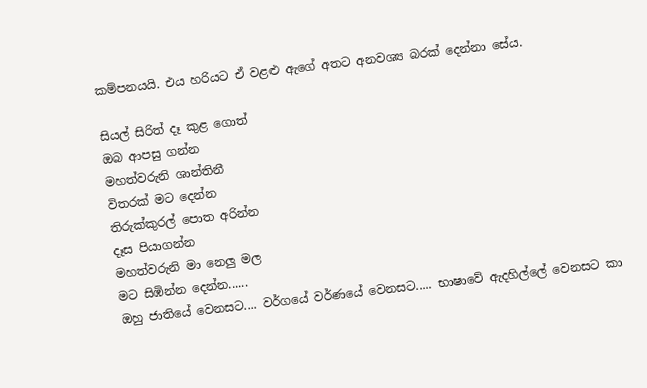කම්පනයයි. එය හරියට ඒ වළළු ඇගේ අතට අනවශ්‍ය බරක් දෙන්නා සේය.

සියල් සිරිත් දෑ කුළ ගොත්
ඔබ ආපසු ගන්න
මහත්වරුනි ශාන්තිනී
විතරක් මට දෙන්න
තිරුක්කුරල් පොත අරින්න
දෑස පියාගන්න
මහත්වරුනි මා නෙලු මල
මට සිඹින්න දෙන්න......
ඔහු ජාතියේ වෙනසට.... වර්ගයේ වර්ණයේ වෙනසට..... භාෂාවේ ඇදහිල්ලේ වෙනසට කා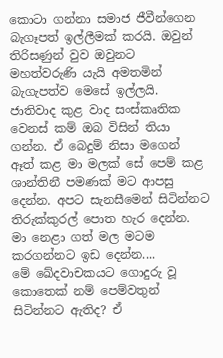කොටා ගන්නා සමාජ ජීවීන්ගෙන බැගෑපත් ඉල්ලීමක් කරයි. ඔවුන් තිරිසණුන් වුව ඔවුනට මහත්වරුණි යැයි අමතමින් බැගැපත්ව මෙසේ ඉල්ලයි. ජාතිවාද කුළ වාද සංස්කෘතික වෙනස් කම් ඔබ විසින් තියා ගන්න. ඒ බෙදුම් නිසා මගෙන් ඈත් කළ මා මලක් සේ පෙම් කළ ශාන්තිනී පමණක් මට ආපසු දෙන්න. අපට සැනසීමෙන් සිටින්නට තිරුක්කුරල් පොත හැර දෙන්න. මා නෙළා ගත් මල මටම කරගන්නට ඉඩ දෙන්න....
මේ ඛේදවාචකයට ගොදුරු වූ කොතෙක් නම් පෙම්වතුන් සිටින්නට ඇතිද? ඒ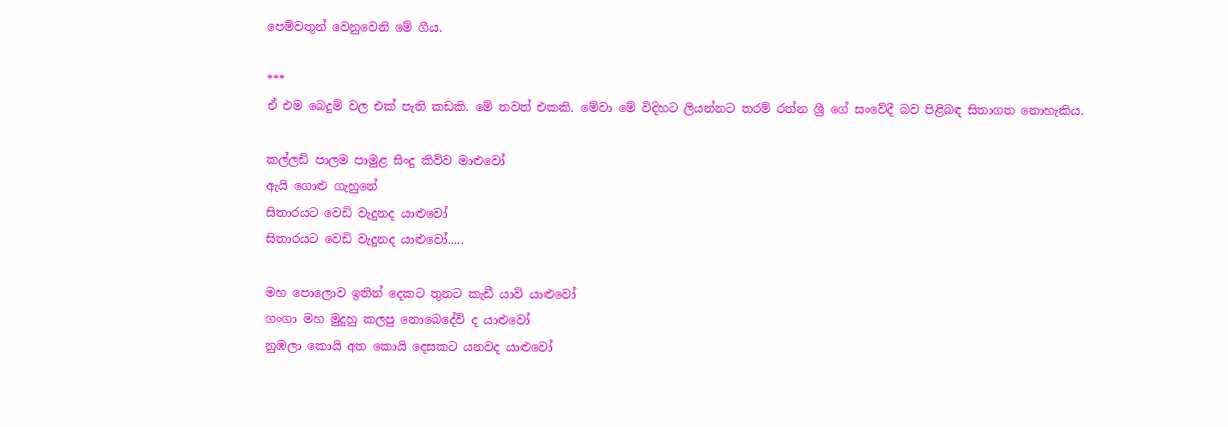පෙම්වතුන් වෙනුවෙනි මේ ගීය.

***
ඒ එම බෙදුම් වල එක් පැති කඩකි. මේ තවත් එකකි. මේවා මේ විදිහට ලියන්නට තරම් රත්න ශ්‍රී ගේ සංවේදී බව පිළිබඳ සිතාගත නොහැකිය.

කල්ලඩි පාලම පාමුළ සිංදු කිව්ව මාළුවෝ
ඇයි ගොළු ගැහුනේ
සිතාරයට වෙඩි වැදුනද යාළුවෝ
සිතාරයට වෙඩි වැදුනද යාළුවෝ.....

මහ පොලොව ඉතින් දෙකට තුනට කැඩී යාවි යාළුවෝ
ගංගා මහ මුදුහු කලපු නොබෙදේවි ද යාළුවෝ
නුඹලා කොයි අත කොයි දෙසකට යනවද යාළුවෝ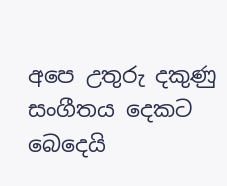අපෙ උතුරු දකුණු සංගීතය දෙකට බෙදෙයි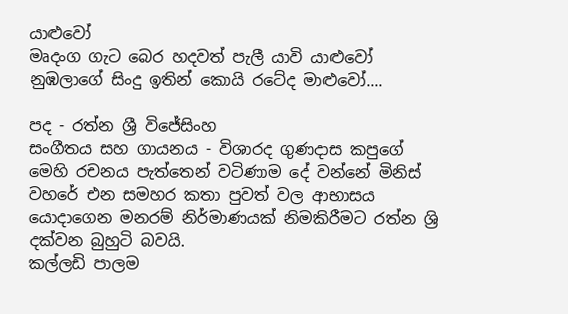යාළුවෝ
මෘදංග ගැට බෙර හදවත් පැලී යාවි යාළුවෝ
නුඹලාගේ සිංදු ඉතින් කොයි රටේද මාළුවෝ....

පද - රත්න ශ්‍රී විජේසිංහ
සංගීතය සහ ගායනය - විශාරද ගුණදාස කපුගේ
මෙහි රචනය පැත්තෙන් වටිණාම දේ වන්නේ මිනිස් වහරේ එන සමහර කතා පුවත් වල ආභාසය යොදාගෙන මනරම් නිර්මාණයක් නිමකිරීමට රත්න ශ්‍රි දක්වන බුහුටි බවයි.
කල්ලඩි පාලම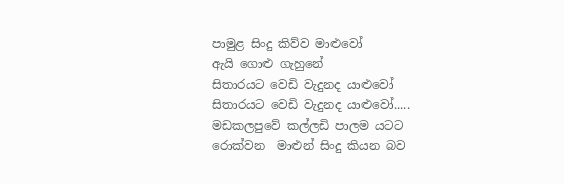පාමුළ සිංදු කිව්ව මාළුවෝ
ඇයි ගොළු ගැහුනේ
සිතාරයට වෙඩි වැදුනද යාළුවෝ
සිතාරයට වෙඩි වැදුනද යාළුවෝ.....
මඩකලපුවේ කල්ලඩි පාලම යටට රොක්වන  මාළුන් සිංදු කියන බව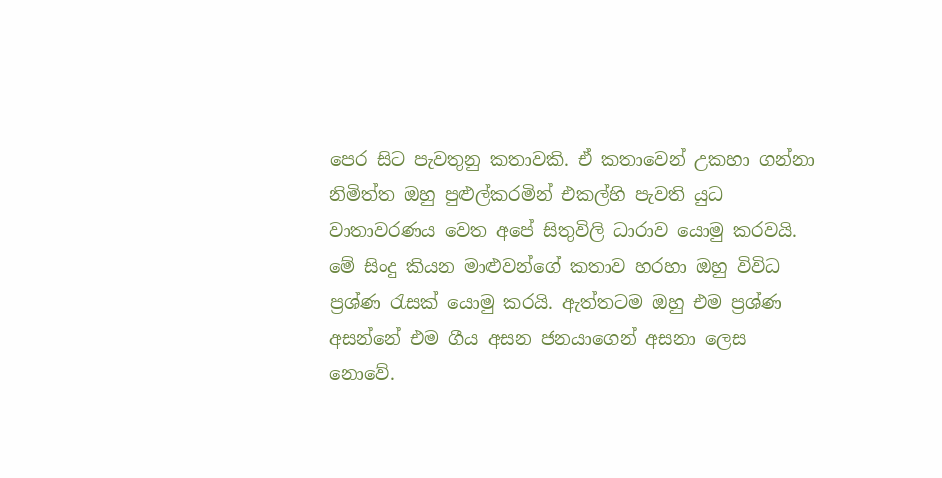පෙර සිට පැවතුනු කතාවකි. ඒ කතාවෙන් උකහා ගන්නා නිමිත්ත ඔහු පුළුල්කරමින් එකල්හි පැවති යුධ වාතාවරණය වෙත අපේ සිතුවිලි ධාරාව යොමු කරවයි. මේ සිංදු කියන මාළුවන්ගේ කතාව හරහා ඔහු විවිධ ප්‍රශ්ණ රැසක් යොමු කරයි. ඇත්තටම ඔහු එම ප්‍රශ්ණ අසන්නේ එම ගීය අසන ජනයාගෙන් අසනා ලෙස නොවේ.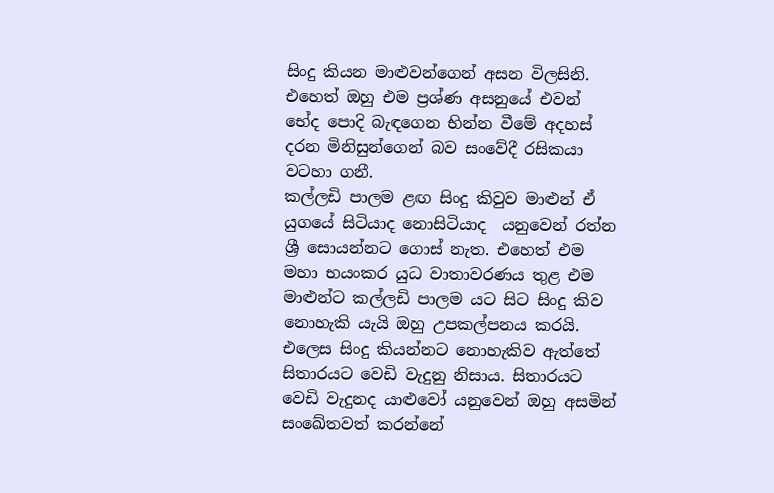සිංදු කියන මාළුවන්ගෙන් අසන විලසිනි. එහෙත් ඔහු එම ප්‍රශ්ණ අසනුයේ එවන් භේද පොදි බැඳගෙන භින්න වීමේ අදහස් දරන මිනිසුන්ගෙන් බව සංවේදී රසිකයා වටහා ගනී.
කල්ලඩි පාලම ළඟ සිංදු කිවුව මාළුන් ඒ යුගයේ සිටියාද නොසිටියාද  යනුවෙන් රත්න ශ්‍රී සොයන්නට ගොස් නැත. එහෙත් එම මහා භයංකර යුධ වාතාවරණය තුළ එම මාළුන්ට කල්ලඩි පාලම යට සිට සිංදු කිව නොහැකි යැයි ඔහු උපකල්පනය කරයි. එලෙස සිංදු කියන්නට නොහැකිව ඇත්තේ සිතාරයට වෙඩි වැදුනු නිසාය. සිතාරයට වෙඩි වැදුනද යාළුවෝ යනුවෙන් ඔහු අසමින් සංඛේතවත් කරන්නේ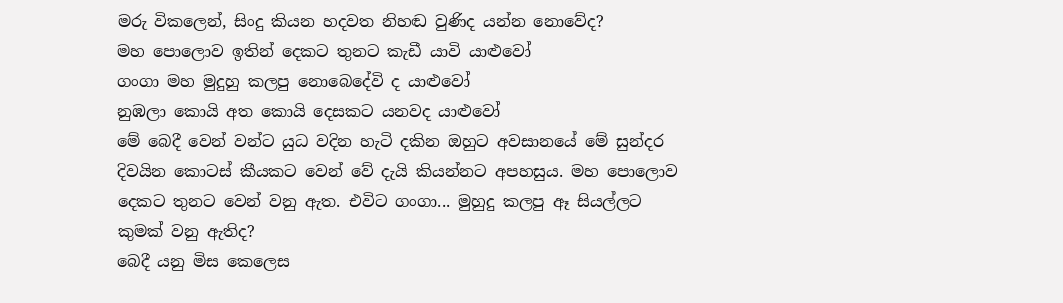මරු විකලෙන්, සිංදු කියන හදවත නිහඬ වුණිද යන්න නොවේද?
මහ පොලොව ඉතින් දෙකට තුනට කැඩී යාවි යාළුවෝ
ගංගා මහ මුදුහු කලපු නොබෙදේවි ද යාළුවෝ
නුඹලා කොයි අත කොයි දෙසකට යනවද යාළුවෝ
මේ බෙදී වෙන් වන්ට යුධ වදින හැටි දකින ඔහුට අවසානයේ මේ සුන්දර දිවයින කොටස් කීයකට වෙන් වේ දැයි කියන්නට අපහසුය. මහ පොලොව දෙකට තුනට වෙන් වනු ඇත. එවිට ගංගා... මුහුදු කලපු ඈ සියල්ලට කුමක් වනු ඇතිද?
බෙදී යනු මිස කෙලෙස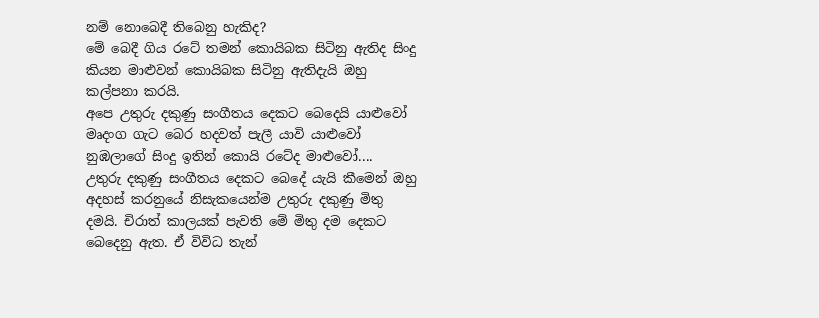නම් නොබෙදී තිබෙනු හැකිද?
මේ බෙදී ගිය රටේ තමන් කොයිබක සිටිනු ඇතිද සිංදු කියන මාළුවන් කොයිබක සිටිනු ඇතිදැයි ඔහු කල්පනා කරයි.
අපෙ උතුරු දකුණු සංගීතය දෙකට බෙදෙයි යාළුවෝ
මෘදංග ගැට බෙර හදවත් පැලී යාවි යාළුවෝ
නුඹලාගේ සිංදු ඉතින් කොයි රටේද මාළුවෝ....
උතුරු දකුණු සංගීතය දෙකට බෙදේ යැයි කීමෙන් ඔහු අදහස් කරනුයේ නිසැකයෙන්ම උතුරු දකුණු මිතු දමයි. චිරාත් කාලයක් පැවති මේ මිතු දම දෙකට බෙදෙනු ඇත. ඒ විවිධ තැන්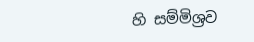හි සම්මිශ්‍රව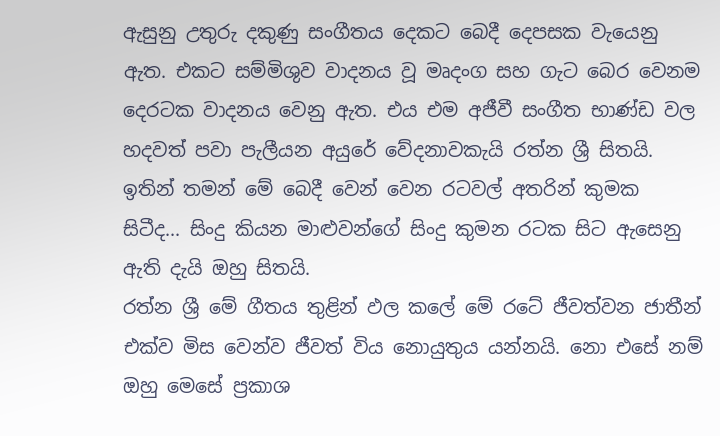ඇසුනු උතුරු දකුණු සංගීතය දෙකට බෙදී දෙපසක වැයෙනු ඇත. එකට සම්මිශුව වාදනය වූ මෘදංග සහ ගැට බෙර වෙනම දෙරටක වාදනය වෙනු ඇත. එය එම අජීවී සංගීත භාණ්ඩ වල හදවත් පවා පැලීයන අයුරේ වේදනාවකැයි රත්න ශ්‍රී සිතයි. ඉතින් තමන් මේ බෙදී වෙන් වෙන රටවල් අතරින් කුමක සිටීද... සිංදු කියන මාළුවන්ගේ සිංදු කුමන රටක සිට ඇසෙනු ඇති දැයි ඔහු සිතයි.
රත්න ශ්‍රී මේ ගීතය තුළින් ඵල කලේ මේ රටේ ජීවත්වන ජාතීන් එක්ව මිස වෙන්ව ජීවත් විය නොයුතුය යන්නයි. නො එසේ නම් ඔහු මෙසේ ප්‍රකාශ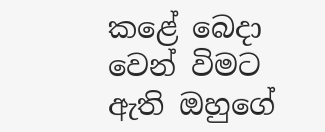කළේ බෙදා වෙන් විමට ඇති ඔහුගේ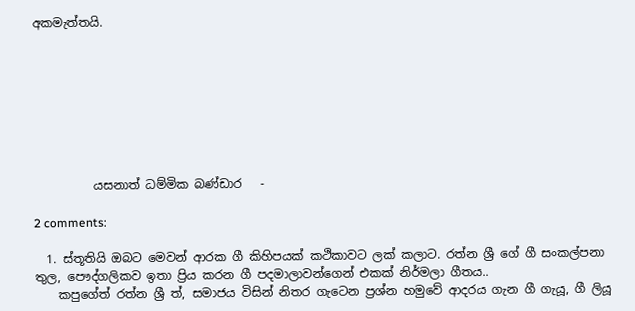අකමැත්තයි.








          යසනාත් ධම්මික බණ්ඩාර   -

2 comments:

  1. ස්තූතියි ඔබට මෙවන් ආරක ගී කිහිපයක් කථිකාවට ලක් කලාට. රත්න ශ්‍රී ගේ ගී සංකල්පනා තුල, පෞද්ගලිකව ඉතා ප්‍රිය කරන ගී පදමාලාවන්ගෙන් එකක් නිර්මලා ගීතය..
    කපුගේත් රත්න ශ්‍රී ත්, සමාජය විසින් නිතර ගැටෙන ප්‍රශ්න හමුවේ ආදරය ගැන ගී ගැයූ, ගී ලියූ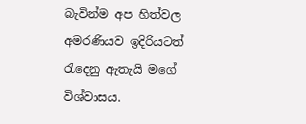බැවින්ම අප හිත්වල අමරණියව ඉදිරියටත් රැදෙනු ඇතැයි මගේ විශ්වාසය.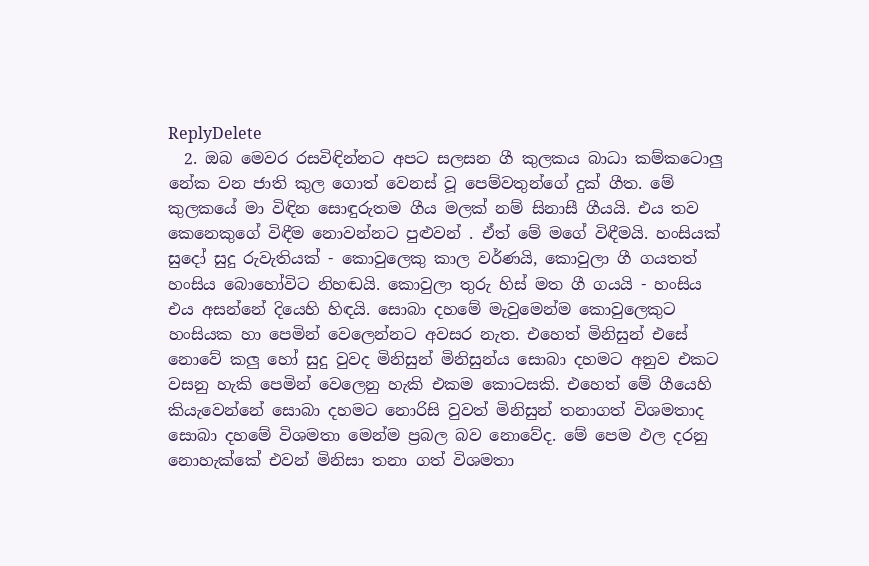ReplyDelete
  2. ඔබ මෙවර රසවිඳින්නට අපට සලසන ගී කුලකය බාධා කම්කටොලු නේක වන ජාති කුල ගොත් වෙනස් වූ පෙම්වතුන්ගේ දුක් ගීත. මේ කුලකයේ මා විඳින සොඳුරුතම ගීය මලක් නම් සිනාසී ගීයයි. එය තව කෙනෙකුගේ විඳීම නොවන්නට පුළුවන් . ඒත් මේ මගේ විඳීමයි. හංසියක් සුදෝ සුදු රුවැතියක් - කොවුලෙකු කාල වර්ණයි, කොවුලා ගී ගයතත් හංසිය බොහෝවිට නිහඬයි. කොවුලා තුරු හිස් මත ගී ගයයි - හංසිය එය අසන්නේ දියෙහි හිඳයි. සොබා දහමේ මැවුමෙන්ම කොවුලෙකුට හංසියක හා පෙමින් වෙලෙන්නට අවසර නැත. එහෙත් මිනිසුන් එසේ නොවේ කලු හෝ සුදු වුවද මිනිසුන් මිනිසුන්ය සොබා දහමට අනුව එකට වසනු හැකි පෙමින් වෙලෙනු හැකි එකම කොටසකි. එහෙත් මේ ගීයෙහි කියැවෙන්නේ සොබා දහමට නොරිසි වුවත් මිනිසුන් තනාගත් විශමතාද සොබා දහමේ විශමතා මෙන්ම ප්‍රබල බව නොවේද. මේ පෙම ඵල දරනු නොහැක්කේ එවන් මිනිසා තනා ගත් විශමතා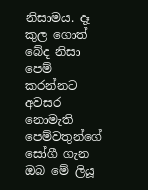නිසාමය. දෑ කුල ගොත් බේද නිසා පෙම් කරන්නට අවසර නොමැති පෙම්වතුන්ගේ සෝගී ගැන ඔබ මේ ලියූ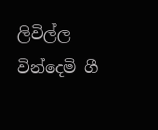ලිවිල්ල වින්දෙමි ගී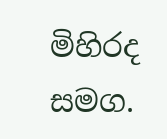මිහිරද සමග.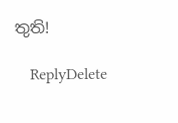තුති!

    ReplyDelete